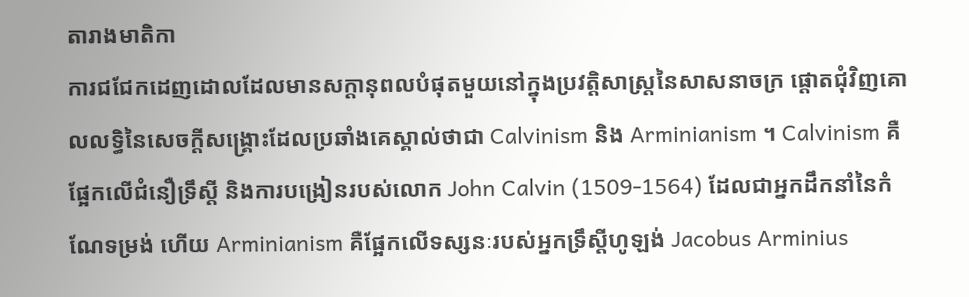តារាងមាតិកា
ការជជែកដេញដោលដែលមានសក្ដានុពលបំផុតមួយនៅក្នុងប្រវត្តិសាស្ត្រនៃសាសនាចក្រ ផ្តោតជុំវិញគោលលទ្ធិនៃសេចក្ដីសង្គ្រោះដែលប្រឆាំងគេស្គាល់ថាជា Calvinism និង Arminianism ។ Calvinism គឺផ្អែកលើជំនឿទ្រឹស្ដី និងការបង្រៀនរបស់លោក John Calvin (1509-1564) ដែលជាអ្នកដឹកនាំនៃកំណែទម្រង់ ហើយ Arminianism គឺផ្អែកលើទស្សនៈរបស់អ្នកទ្រឹស្ដីហូឡង់ Jacobus Arminius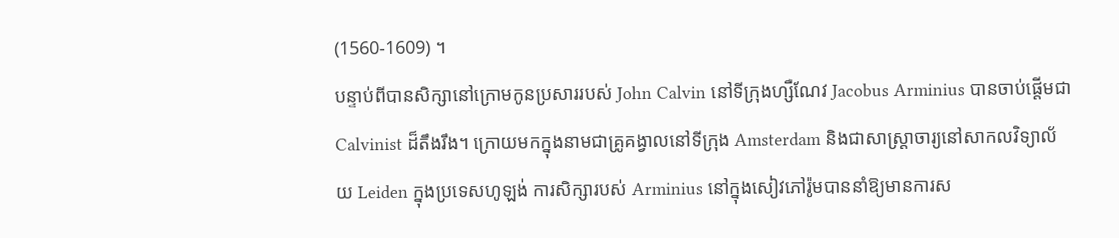(1560-1609) ។
បន្ទាប់ពីបានសិក្សានៅក្រោមកូនប្រសាររបស់ John Calvin នៅទីក្រុងហ្សឺណែវ Jacobus Arminius បានចាប់ផ្តើមជា Calvinist ដ៏តឹងរឹង។ ក្រោយមកក្នុងនាមជាគ្រូគង្វាលនៅទីក្រុង Amsterdam និងជាសាស្រ្តាចារ្យនៅសាកលវិទ្យាល័យ Leiden ក្នុងប្រទេសហូឡង់ ការសិក្សារបស់ Arminius នៅក្នុងសៀវភៅរ៉ូមបាននាំឱ្យមានការស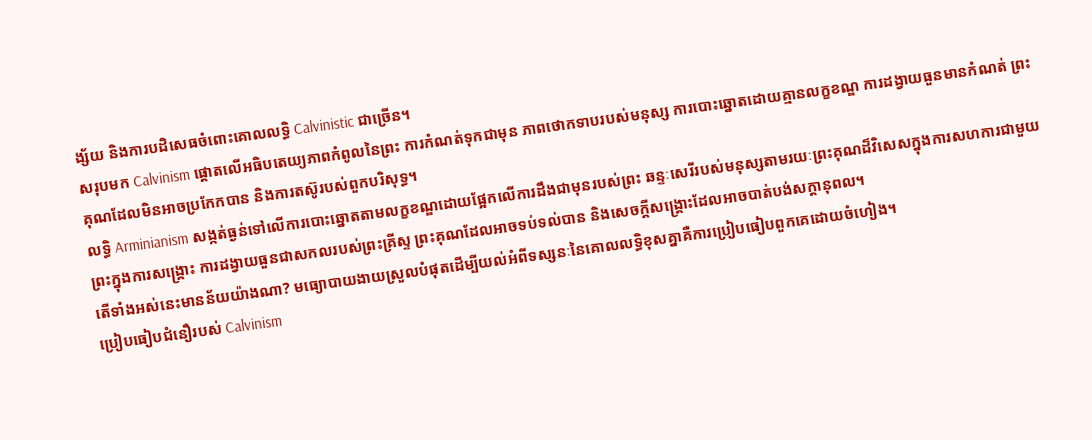ង្ស័យ និងការបដិសេធចំពោះគោលលទ្ធិ Calvinistic ជាច្រើន។
សរុបមក Calvinism ផ្តោតលើអធិបតេយ្យភាពកំពូលនៃព្រះ ការកំណត់ទុកជាមុន ភាពថោកទាបរបស់មនុស្ស ការបោះឆ្នោតដោយគ្មានលក្ខខណ្ឌ ការដង្វាយធួនមានកំណត់ ព្រះគុណដែលមិនអាចប្រកែកបាន និងការតស៊ូរបស់ពួកបរិសុទ្ធ។
លទ្ធិ Arminianism សង្កត់ធ្ងន់ទៅលើការបោះឆ្នោតតាមលក្ខខណ្ឌដោយផ្អែកលើការដឹងជាមុនរបស់ព្រះ ឆន្ទៈសេរីរបស់មនុស្សតាមរយៈព្រះគុណដ៏វិសេសក្នុងការសហការជាមួយព្រះក្នុងការសង្គ្រោះ ការដង្វាយធួនជាសកលរបស់ព្រះគ្រីស្ទ ព្រះគុណដែលអាចទប់ទល់បាន និងសេចក្ដីសង្រ្គោះដែលអាចបាត់បង់សក្តានុពល។
តើទាំងអស់នេះមានន័យយ៉ាងណា? មធ្យោបាយងាយស្រួលបំផុតដើម្បីយល់អំពីទស្សនៈនៃគោលលទ្ធិខុសគ្នាគឺការប្រៀបធៀបពួកគេដោយចំហៀង។
ប្រៀបធៀបជំនឿរបស់ Calvinism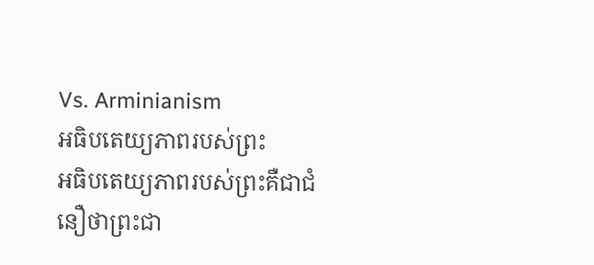Vs. Arminianism
អធិបតេយ្យភាពរបស់ព្រះ
អធិបតេយ្យភាពរបស់ព្រះគឺជាជំនឿថាព្រះជា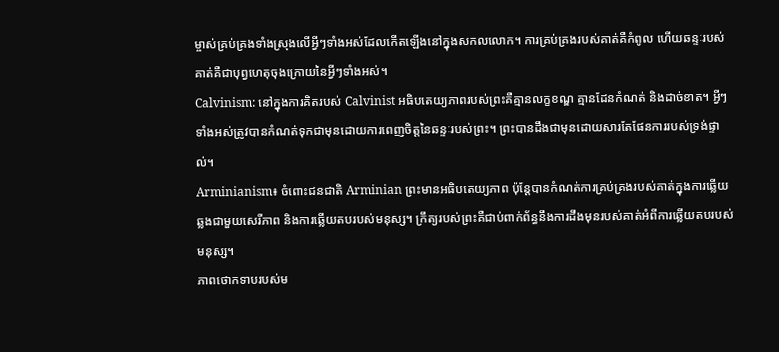ម្ចាស់គ្រប់គ្រងទាំងស្រុងលើអ្វីៗទាំងអស់ដែលកើតឡើងនៅក្នុងសកលលោក។ ការគ្រប់គ្រងរបស់គាត់គឺកំពូល ហើយឆន្ទៈរបស់គាត់គឺជាបុព្វហេតុចុងក្រោយនៃអ្វីៗទាំងអស់។
Calvinism: នៅក្នុងការគិតរបស់ Calvinist អធិបតេយ្យភាពរបស់ព្រះគឺគ្មានលក្ខខណ្ឌ គ្មានដែនកំណត់ និងដាច់ខាត។ អ្វីៗទាំងអស់ត្រូវបានកំណត់ទុកជាមុនដោយការពេញចិត្តនៃឆន្ទៈរបស់ព្រះ។ ព្រះបានដឹងជាមុនដោយសារតែផែនការរបស់ទ្រង់ផ្ទាល់។
Arminianism៖ ចំពោះជនជាតិ Arminian ព្រះមានអធិបតេយ្យភាព ប៉ុន្តែបានកំណត់ការគ្រប់គ្រងរបស់គាត់ក្នុងការឆ្លើយឆ្លងជាមួយសេរីភាព និងការឆ្លើយតបរបស់មនុស្ស។ ក្រឹត្យរបស់ព្រះគឺជាប់ពាក់ព័ន្ធនឹងការដឹងមុនរបស់គាត់អំពីការឆ្លើយតបរបស់មនុស្ស។
ភាពថោកទាបរបស់ម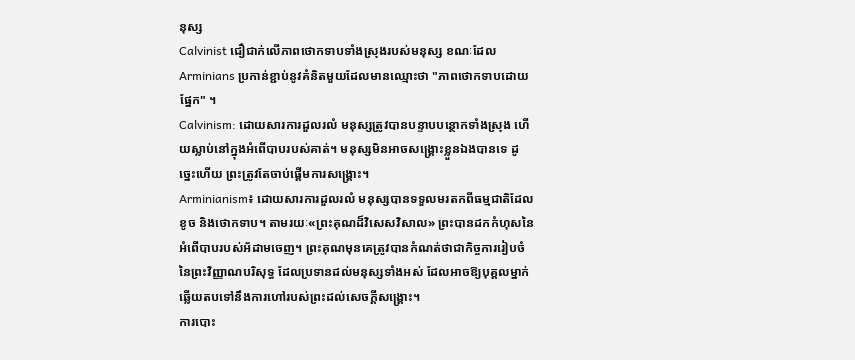នុស្ស
Calvinist ជឿជាក់លើភាពថោកទាបទាំងស្រុងរបស់មនុស្ស ខណៈដែល Arminians ប្រកាន់ខ្ជាប់នូវគំនិតមួយដែលមានឈ្មោះថា "ភាពថោកទាបដោយផ្នែក" ។
Calvinism: ដោយសារការដួលរលំ មនុស្សត្រូវបានបន្ទាបបន្ថោកទាំងស្រុង ហើយស្លាប់នៅក្នុងអំពើបាបរបស់គាត់។ មនុស្សមិនអាចសង្គ្រោះខ្លួនឯងបានទេ ដូច្នេះហើយ ព្រះត្រូវតែចាប់ផ្ដើមការសង្គ្រោះ។
Arminianism៖ ដោយសារការដួលរលំ មនុស្សបានទទួលមរតកពីធម្មជាតិដែលខូច និងថោកទាប។ តាមរយៈ«ព្រះគុណដ៏វិសេសវិសាល» ព្រះបានដកកំហុសនៃអំពើបាបរបស់អ័ដាមចេញ។ ព្រះគុណមុនគេត្រូវបានកំណត់ថាជាកិច្ចការរៀបចំនៃព្រះវិញ្ញាណបរិសុទ្ធ ដែលប្រទានដល់មនុស្សទាំងអស់ ដែលអាចឱ្យបុគ្គលម្នាក់ឆ្លើយតបទៅនឹងការហៅរបស់ព្រះដល់សេចក្តីសង្គ្រោះ។
ការបោះ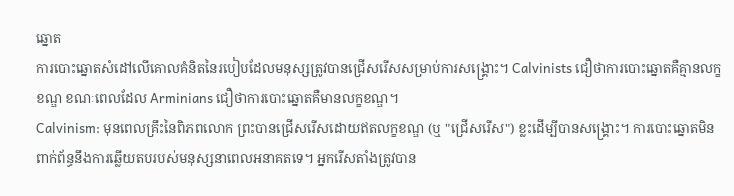ឆ្នោត
ការបោះឆ្នោតសំដៅលើគោលគំនិតនៃរបៀបដែលមនុស្សត្រូវបានជ្រើសរើសសម្រាប់ការសង្គ្រោះ។ Calvinists ជឿថាការបោះឆ្នោតគឺគ្មានលក្ខខណ្ឌ ខណៈពេលដែល Arminians ជឿថាការបោះឆ្នោតគឺមានលក្ខខណ្ឌ។
Calvinism: មុនពេលគ្រឹះនៃពិភពលោក ព្រះបានជ្រើសរើសដោយឥតលក្ខខណ្ឌ (ឬ "ជ្រើសរើស") ខ្លះដើម្បីបានសង្រ្គោះ។ ការបោះឆ្នោតមិនពាក់ព័ន្ធនឹងការឆ្លើយតបរបស់មនុស្សនាពេលអនាគតទេ។ អ្នករើសតាំងត្រូវបាន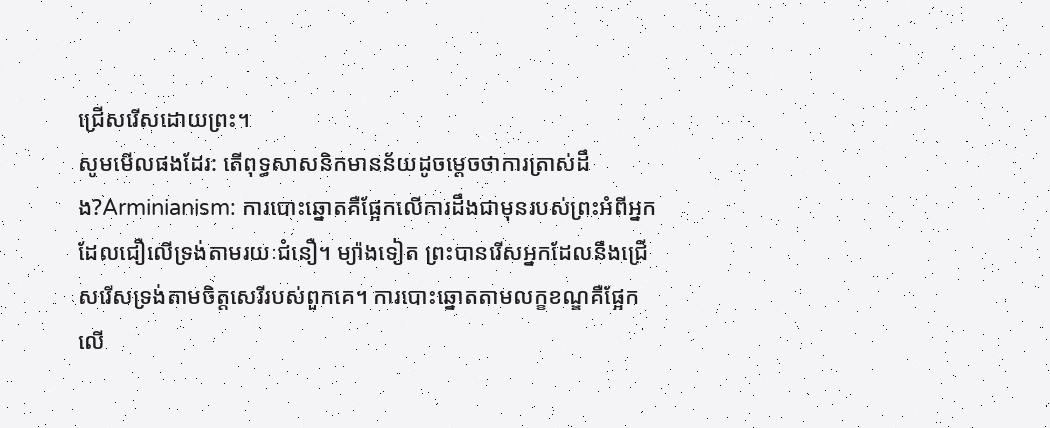ជ្រើសរើសដោយព្រះ។
សូមមើលផងដែរ: តើពុទ្ធសាសនិកមានន័យដូចម្តេចថាការត្រាស់ដឹង?Arminianism: ការបោះឆ្នោតគឺផ្អែកលើការដឹងជាមុនរបស់ព្រះអំពីអ្នកដែលជឿលើទ្រង់តាមរយៈជំនឿ។ ម្យ៉ាងទៀត ព្រះបានរើសអ្នកដែលនឹងជ្រើសរើសទ្រង់តាមចិត្តសេរីរបស់ពួកគេ។ ការបោះឆ្នោតតាមលក្ខខណ្ឌគឺផ្អែកលើ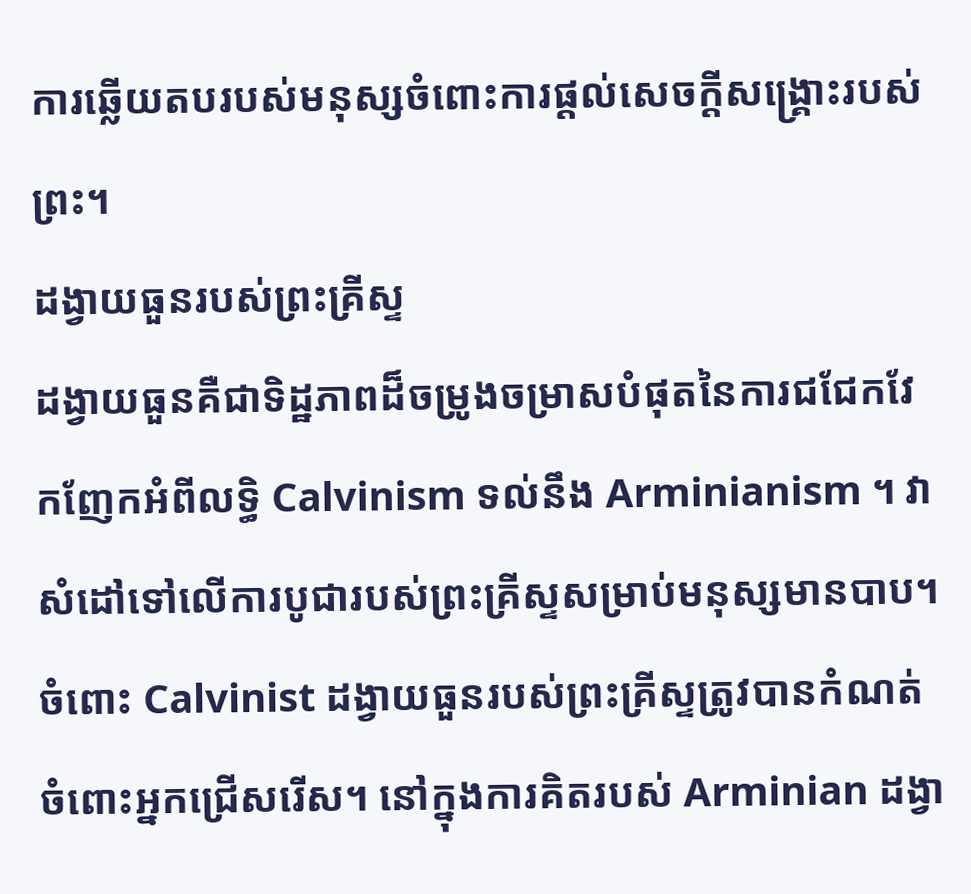ការឆ្លើយតបរបស់មនុស្សចំពោះការផ្តល់សេចក្តីសង្គ្រោះរបស់ព្រះ។
ដង្វាយធួនរបស់ព្រះគ្រីស្ទ
ដង្វាយធួនគឺជាទិដ្ឋភាពដ៏ចម្រូងចម្រាសបំផុតនៃការជជែកវែកញែកអំពីលទ្ធិ Calvinism ទល់នឹង Arminianism ។ វាសំដៅទៅលើការបូជារបស់ព្រះគ្រីស្ទសម្រាប់មនុស្សមានបាប។ ចំពោះ Calvinist ដង្វាយធួនរបស់ព្រះគ្រីស្ទត្រូវបានកំណត់ចំពោះអ្នកជ្រើសរើស។ នៅក្នុងការគិតរបស់ Arminian ដង្វា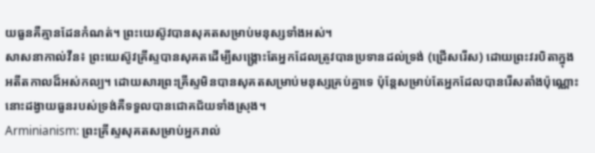យធួនគឺគ្មានដែនកំណត់។ ព្រះយេស៊ូវបានសុគតសម្រាប់មនុស្សទាំងអស់។
សាសនាកាល់វីន៖ ព្រះយេស៊ូវគ្រីស្ទបានសុគតដើម្បីសង្គ្រោះតែអ្នកដែលត្រូវបានប្រទានដល់ទ្រង់ (ជ្រើសរើស) ដោយព្រះវរបិតាក្នុងអតីតកាលដ៏អស់កល្ប។ ដោយសារព្រះគ្រីស្ទមិនបានសុគតសម្រាប់មនុស្សគ្រប់គ្នាទេ ប៉ុន្តែសម្រាប់តែអ្នកដែលបានរើសតាំងប៉ុណ្ណោះ នោះដង្វាយធួនរបស់ទ្រង់គឺទទួលបានជោគជ័យទាំងស្រុង។
Arminianism: ព្រះគ្រីស្ទសុគតសម្រាប់អ្នករាល់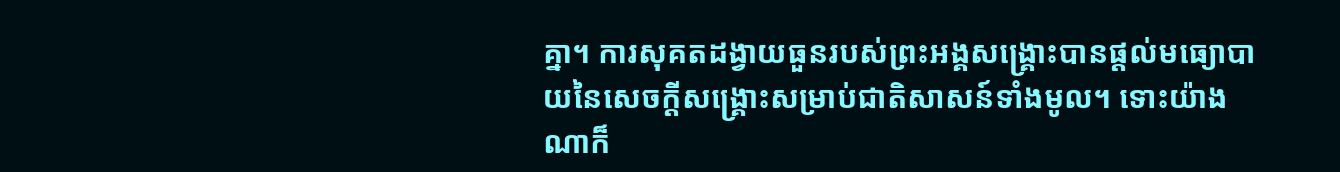គ្នា។ ការសុគតដង្វាយធួនរបស់ព្រះអង្គសង្គ្រោះបានផ្តល់មធ្យោបាយនៃសេចក្តីសង្គ្រោះសម្រាប់ជាតិសាសន៍ទាំងមូល។ ទោះយ៉ាងណាក៏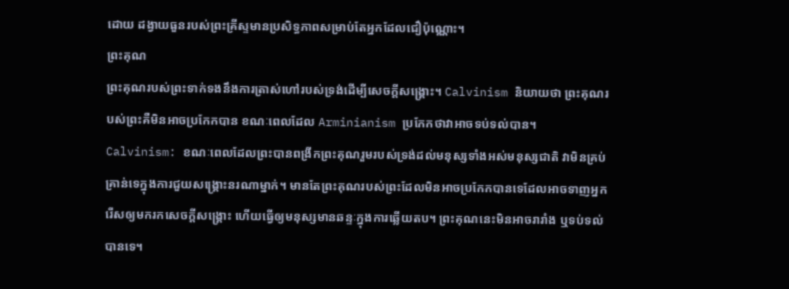ដោយ ដង្វាយធួនរបស់ព្រះគ្រីស្ទមានប្រសិទ្ធភាពសម្រាប់តែអ្នកដែលជឿប៉ុណ្ណោះ។
ព្រះគុណ
ព្រះគុណរបស់ព្រះទាក់ទងនឹងការត្រាស់ហៅរបស់ទ្រង់ដើម្បីសេចក្តីសង្រ្គោះ។ Calvinism និយាយថា ព្រះគុណរបស់ព្រះគឺមិនអាចប្រកែកបាន ខណៈពេលដែល Arminianism ប្រកែកថាវាអាចទប់ទល់បាន។
Calvinism: ខណៈពេលដែលព្រះបានពង្រីកព្រះគុណរួមរបស់ទ្រង់ដល់មនុស្សទាំងអស់មនុស្សជាតិ វាមិនគ្រប់គ្រាន់ទេក្នុងការជួយសង្គ្រោះនរណាម្នាក់។ មានតែព្រះគុណរបស់ព្រះដែលមិនអាចប្រកែកបានទេដែលអាចទាញអ្នករើសឲ្យមករកសេចក្ដីសង្គ្រោះ ហើយធ្វើឲ្យមនុស្សមានឆន្ទៈក្នុងការឆ្លើយតប។ ព្រះគុណនេះមិនអាចរារាំង ឬទប់ទល់បានទេ។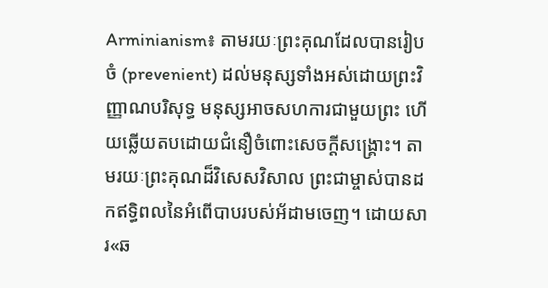Arminianism៖ តាមរយៈព្រះគុណដែលបានរៀបចំ (prevenient) ដល់មនុស្សទាំងអស់ដោយព្រះវិញ្ញាណបរិសុទ្ធ មនុស្សអាចសហការជាមួយព្រះ ហើយឆ្លើយតបដោយជំនឿចំពោះសេចក្ដីសង្រ្គោះ។ តាមរយៈព្រះគុណដ៏វិសេសវិសាល ព្រះជាម្ចាស់បានដកឥទ្ធិពលនៃអំពើបាបរបស់អ័ដាមចេញ។ ដោយសារ«ឆ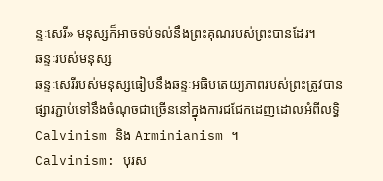ន្ទៈសេរី» មនុស្សក៏អាចទប់ទល់នឹងព្រះគុណរបស់ព្រះបានដែរ។
ឆន្ទៈរបស់មនុស្ស
ឆន្ទៈសេរីរបស់មនុស្សធៀបនឹងឆន្ទៈអធិបតេយ្យភាពរបស់ព្រះត្រូវបានផ្សារភ្ជាប់ទៅនឹងចំណុចជាច្រើននៅក្នុងការជជែកដេញដោលអំពីលទ្ធិ Calvinism និង Arminianism ។
Calvinism: បុរស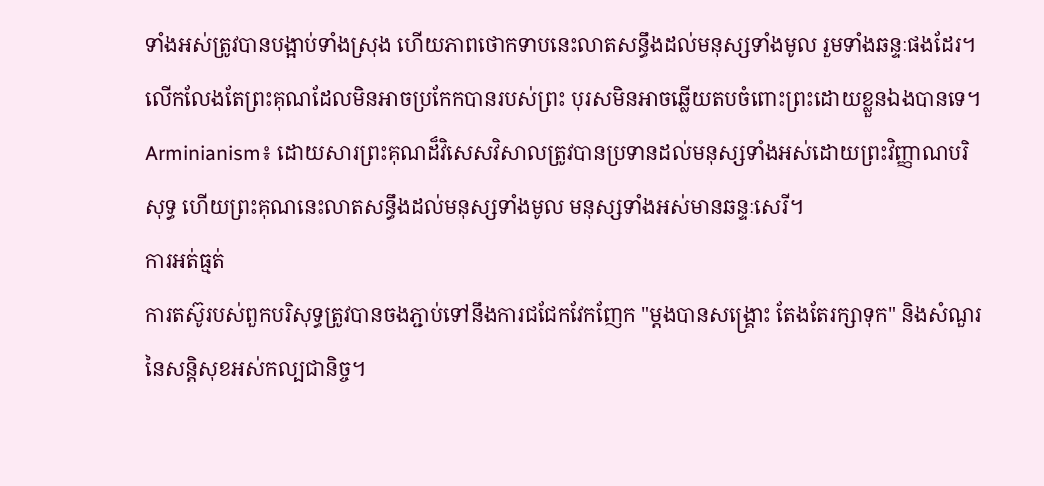ទាំងអស់ត្រូវបានបង្អាប់ទាំងស្រុង ហើយភាពថោកទាបនេះលាតសន្ធឹងដល់មនុស្សទាំងមូល រួមទាំងឆន្ទៈផងដែរ។ លើកលែងតែព្រះគុណដែលមិនអាចប្រកែកបានរបស់ព្រះ បុរសមិនអាចឆ្លើយតបចំពោះព្រះដោយខ្លួនឯងបានទេ។
Arminianism៖ ដោយសារព្រះគុណដ៏វិសេសវិសាលត្រូវបានប្រទានដល់មនុស្សទាំងអស់ដោយព្រះវិញ្ញាណបរិសុទ្ធ ហើយព្រះគុណនេះលាតសន្ធឹងដល់មនុស្សទាំងមូល មនុស្សទាំងអស់មានឆន្ទៈសេរី។
ការអត់ធ្មត់
ការតស៊ូរបស់ពួកបរិសុទ្ធត្រូវបានចងភ្ជាប់ទៅនឹងការជជែកវែកញែក "ម្តងបានសង្រ្គោះ តែងតែរក្សាទុក" និងសំណួរនៃសន្តិសុខអស់កល្បជានិច្ច។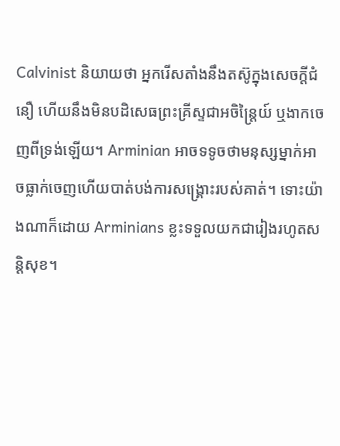Calvinist និយាយថា អ្នករើសតាំងនឹងតស៊ូក្នុងសេចក្តីជំនឿ ហើយនឹងមិនបដិសេធព្រះគ្រីស្ទជាអចិន្ត្រៃយ៍ ឬងាកចេញពីទ្រង់ឡើយ។ Arminian អាចទទូចថាមនុស្សម្នាក់អាចធ្លាក់ចេញហើយបាត់បង់ការសង្គ្រោះរបស់គាត់។ ទោះយ៉ាងណាក៏ដោយ Arminians ខ្លះទទួលយកជារៀងរហូតសន្តិសុខ។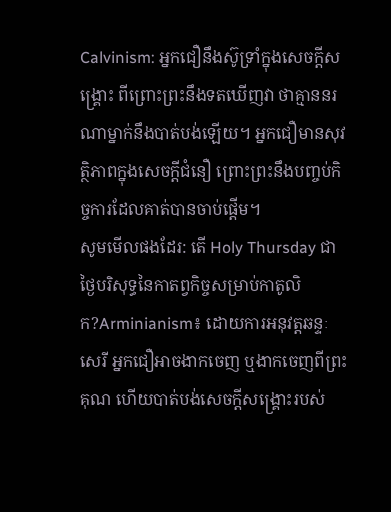Calvinism: អ្នកជឿនឹងស៊ូទ្រាំក្នុងសេចក្ដីសង្រ្គោះ ពីព្រោះព្រះនឹងទតឃើញវា ថាគ្មាននរណាម្នាក់នឹងបាត់បង់ឡើយ។ អ្នកជឿមានសុវត្ថិភាពក្នុងសេចក្ដីជំនឿ ព្រោះព្រះនឹងបញ្ចប់កិច្ចការដែលគាត់បានចាប់ផ្ដើម។
សូមមើលផងដែរ: តើ Holy Thursday ជាថ្ងៃបរិសុទ្ធនៃកាតព្វកិច្ចសម្រាប់កាតូលិក?Arminianism៖ ដោយការអនុវត្តឆន្ទៈសេរី អ្នកជឿអាចងាកចេញ ឬងាកចេញពីព្រះគុណ ហើយបាត់បង់សេចក្ដីសង្រ្គោះរបស់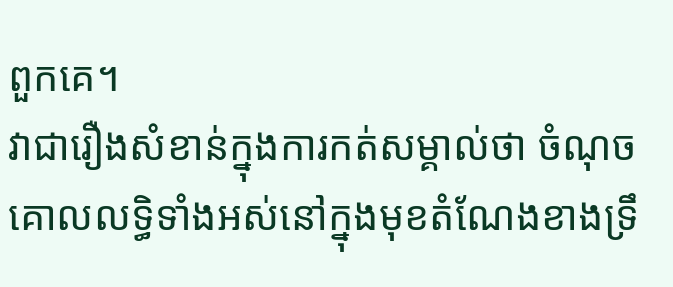ពួកគេ។
វាជារឿងសំខាន់ក្នុងការកត់សម្គាល់ថា ចំណុចគោលលទ្ធិទាំងអស់នៅក្នុងមុខតំណែងខាងទ្រឹ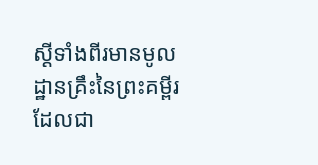ស្ដីទាំងពីរមានមូលដ្ឋានគ្រឹះនៃព្រះគម្ពីរ ដែលជា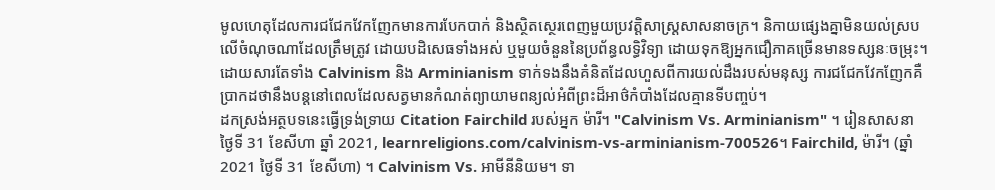មូលហេតុដែលការជជែកវែកញែកមានការបែកបាក់ និងស្ថិតស្ថេរពេញមួយប្រវត្តិសាស្ត្រសាសនាចក្រ។ និកាយផ្សេងគ្នាមិនយល់ស្របលើចំណុចណាដែលត្រឹមត្រូវ ដោយបដិសេធទាំងអស់ ឬមួយចំនួននៃប្រព័ន្ធលទ្ធិវិទ្យា ដោយទុកឱ្យអ្នកជឿភាគច្រើនមានទស្សនៈចម្រុះ។
ដោយសារតែទាំង Calvinism និង Arminianism ទាក់ទងនឹងគំនិតដែលហួសពីការយល់ដឹងរបស់មនុស្ស ការជជែកវែកញែកគឺប្រាកដថានឹងបន្តនៅពេលដែលសត្វមានកំណត់ព្យាយាមពន្យល់អំពីព្រះដ៏អាថ៌កំបាំងដែលគ្មានទីបញ្ចប់។
ដកស្រង់អត្ថបទនេះធ្វើទ្រង់ទ្រាយ Citation Fairchild របស់អ្នក ម៉ារី។ "Calvinism Vs. Arminianism" ។ រៀនសាសនា ថ្ងៃទី 31 ខែសីហា ឆ្នាំ 2021, learnreligions.com/calvinism-vs-arminianism-700526។ Fairchild, ម៉ារី។ (ឆ្នាំ 2021 ថ្ងៃទី 31 ខែសីហា) ។ Calvinism Vs. អាមីនីនិយម។ ទា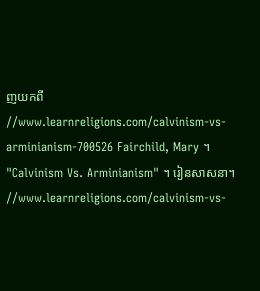ញយកពី //www.learnreligions.com/calvinism-vs-arminianism-700526 Fairchild, Mary ។ "Calvinism Vs. Arminianism" ។ រៀនសាសនា។ //www.learnreligions.com/calvinism-vs-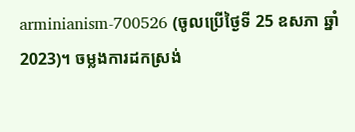arminianism-700526 (ចូលប្រើថ្ងៃទី 25 ឧសភា ឆ្នាំ 2023)។ ចម្លងការដកស្រង់